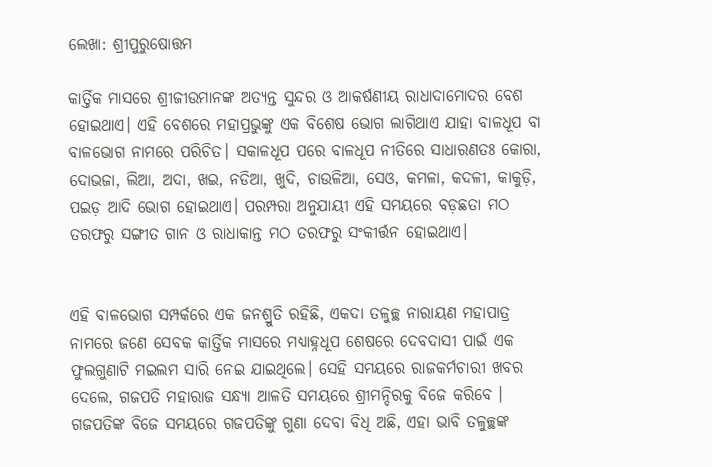ଲେଖା: ଶ୍ରୀପୁରୁଷୋତ୍ତମ

କାର୍ତ୍ତିକ ମାସରେ ଶ୍ରୀଜୀଉମାନଙ୍କ ଅତ୍ୟନ୍ତ ସୁନ୍ଦର ଓ ଆକର୍ଷଣୀୟ ରାଧାଦାମୋଦର ବେଶ ହୋଇଥାଏ। ଏହି ବେଶରେ ମହାପ୍ରଭୁଙ୍କୁ ଏକ ବିଶେଷ ଭୋଗ ଲାଗିଥାଏ ଯାହା ବାଳଧୂପ ବା ବାଳଭୋଗ ନାମରେ ପରିଚିତ। ସକାଳଧୂପ ପରେ ବାଳଧୂପ ନୀତିରେ ସାଧାରଣତଃ କୋରା, ଦୋଭଜା, ଲିଆ, ଅଦା, ଖଇ, ନଡିଆ, ଖୁଦି, ଚାଉଳିଆ, ସେଓ, କମଳା, କଦଳୀ, କାକୁଡ଼ି, ପଇଡ଼ ଆଦି ଭୋଗ ହୋଇଥାଏ। ପରମ୍ପରା ଅନୁଯାୟୀ ଏହି ସମୟରେ ବଡ଼ଛତା ମଠ ତରଫରୁ ସଙ୍ଗୀତ ଗାନ ଓ ରାଧାକାନ୍ତ ମଠ ତରଫରୁ ସଂକୀର୍ତ୍ତନ ହୋଇଥାଏ।


ଏହି ବାଳଭୋଗ ସମ୍ପର୍କରେ ଏକ ଜନଶ୍ରୁତି ରହିଛି, ଏକଦା ତଳୁଚ୍ଛ ନାରାୟଣ ମହାପାତ୍ର ନାମରେ ଜଣେ ସେବକ କାର୍ତ୍ତିକ ମାସରେ ମଧ୍ୟାହ୍ନଧୂପ ଶେଷରେ ଦେବଦାସୀ ପାଇଁ ଏକ ଫୁଲଗୁଣାଟି ମଇଲମ ସାରି ନେଇ ଯାଇଥିଲେ। ସେହି ସମୟରେ ରାଜକର୍ମଚାରୀ ଖବର ଦେଲେ, ଗଜପତି ମହାରାଜ ସନ୍ଧ୍ୟା ଆଳତି ସମୟରେ ଶ୍ରୀମନ୍ଦିରକୁ ବିଜେ କରିବେ । ଗଜପତିଙ୍କ ବିଜେ ସମୟରେ ଗଜପତିଙ୍କୁ ଗୁଣା ଦେବା ବିଧି ଅଛି, ଏହା ଭାବି ତଳୁଚ୍ଛଙ୍କ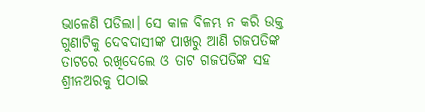ଭାଳେଣି ପଡିଲା। ସେ କାଳ ବିଳମ୍ଭ ନ କରି ଉକ୍ତ ଗୁଣାଟିକୁ ଦେବଦାସୀଙ୍କ ପାଖରୁ ଆଣି ଗଜପତିଙ୍କ ତାଟରେ ରଖିଦେଲେ ଓ ତାଟ ଗଜପତିଙ୍କ ସହ ଶ୍ରୀନଅରକୁ ପଠାଇ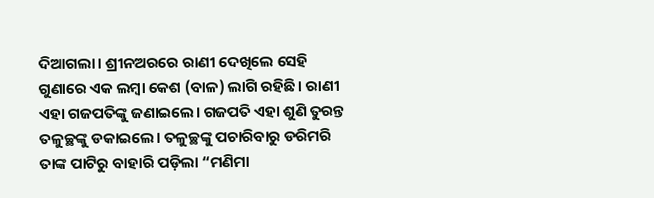ଦିଆଗଲା। ଶ୍ରୀନଅରରେ ରାଣୀ ଦେଖିଲେ ସେହି ଗୁଣାରେ ଏକ ଲମ୍ବା କେଶ (ବାଳ) ଲାଗି ରହିଛି। ରାଣୀ ଏହା ଗଜପତିଙ୍କୁ ଜଣାଇଲେ। ଗଜପତି ଏହା ଶୁଣି ତୁରନ୍ତ ତଳୁଚ୍ଛଙ୍କୁ ଡକାଇଲେ। ତଳୁଚ୍ଛଙ୍କୁ ପଚାରିବାରୁ ଡରିମରି ତାଙ୍କ ପାଟିରୁ ବାହାରି ପଡ଼ିଲା “ମଣିମା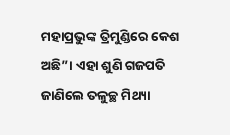ମହାପ୍ରଭୁଙ୍କ ତ୍ରିମୁଣ୍ଡିରେ କେଶ ଅଛି”। ଏହା ଶୁଣି ଗଜପତି ଜାଣିଲେ ତଳୁଚ୍ଛ ମିଥ୍ୟା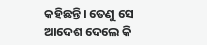କହିଛନ୍ତି। ତେଣୁ ସେ ଆଦେଶ ଦେଲେ କି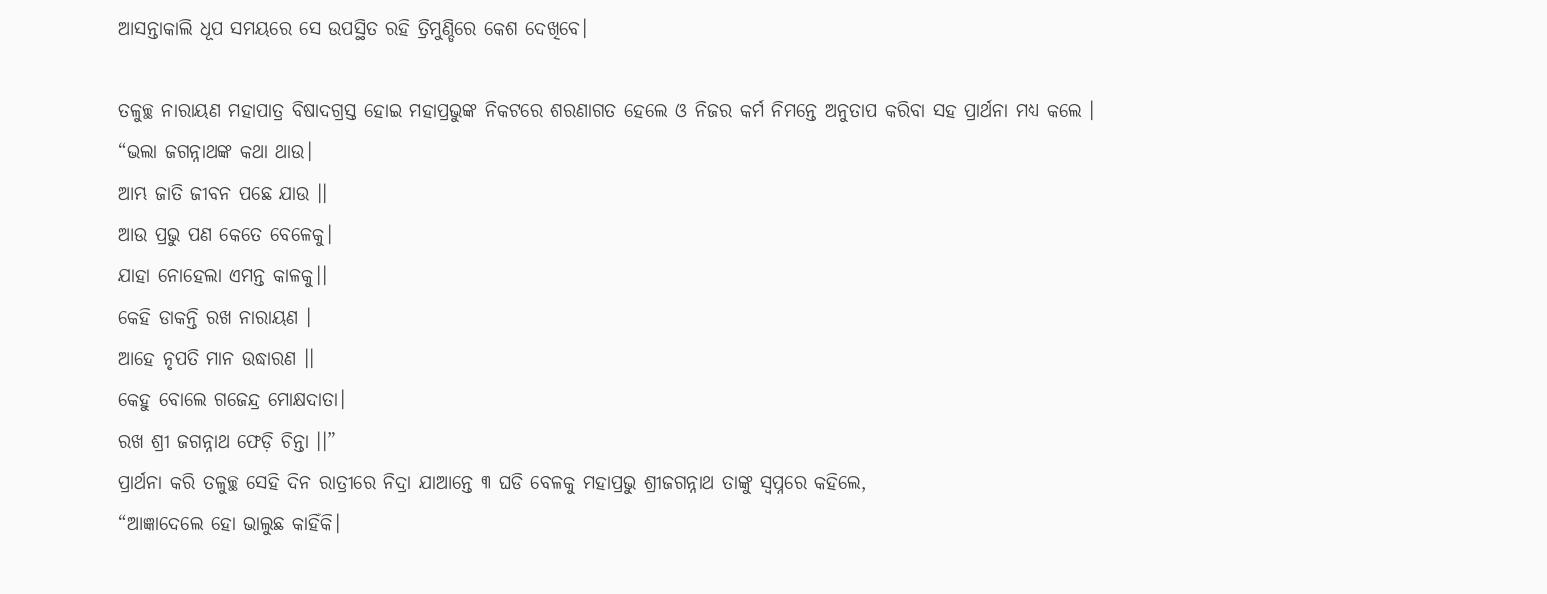ଆସନ୍ତାକାଲି ଧୂପ ସମୟରେ ସେ ଉପସ୍ଥିତ ରହି ତ୍ରିମୁଣ୍ଡିରେ କେଶ ଦେଖିବେ।

ତଳୁଚ୍ଛ ନାରାୟଣ ମହାପାତ୍ର ବିଷାଦଗ୍ରସ୍ତ ହୋଇ ମହାପ୍ରଭୁଙ୍କ ନିକଟରେ ଶରଣାଗତ ହେଲେ ଓ ନିଜର କର୍ମ ନିମନ୍ତେ ଅନୁତାପ କରିବା ସହ ପ୍ରାର୍ଥନା ମଧ୍ୟ କଲେ ।
“ଭଲା ଜଗନ୍ନାଥଙ୍କ କଥା ଥାଉ।
ଆମ୍ଭ ଜାତି ଜୀବନ ପଛେ ଯାଉ ।।
ଆଉ ପ୍ରଭୁ ପଣ କେତେ ବେଳେକୁ।
ଯାହା ନୋହେଲା ଏମନ୍ତ କାଳକୁ।।
କେହି ଡାକନ୍ତି ରଖ ନାରାୟଣ ।
ଆହେ ନୃପତି ମାନ ଉଦ୍ଧାରଣ ।।
କେହୁ ବୋଲେ ଗଜେନ୍ଦ୍ର ମୋକ୍ଷଦାତା।
ରଖ ଶ୍ରୀ ଜଗନ୍ନାଥ ଫେଡ଼ି ଚିନ୍ତା ।।”
ପ୍ରାର୍ଥନା କରି ତଳୁଚ୍ଛ ସେହି ଦିନ ରାତ୍ରୀରେ ନିଦ୍ରା ଯାଆନ୍ତେ ୩ ଘଡି ବେଳକୁ ମହାପ୍ରଭୁ ଶ୍ରୀଜଗନ୍ନାଥ ତାଙ୍କୁ ସ୍ୱପ୍ନରେ କହିଲେ,
“ଆଜ୍ଞାଦେଲେ ହୋ ଭାଲୁଛ କାହିଁକି।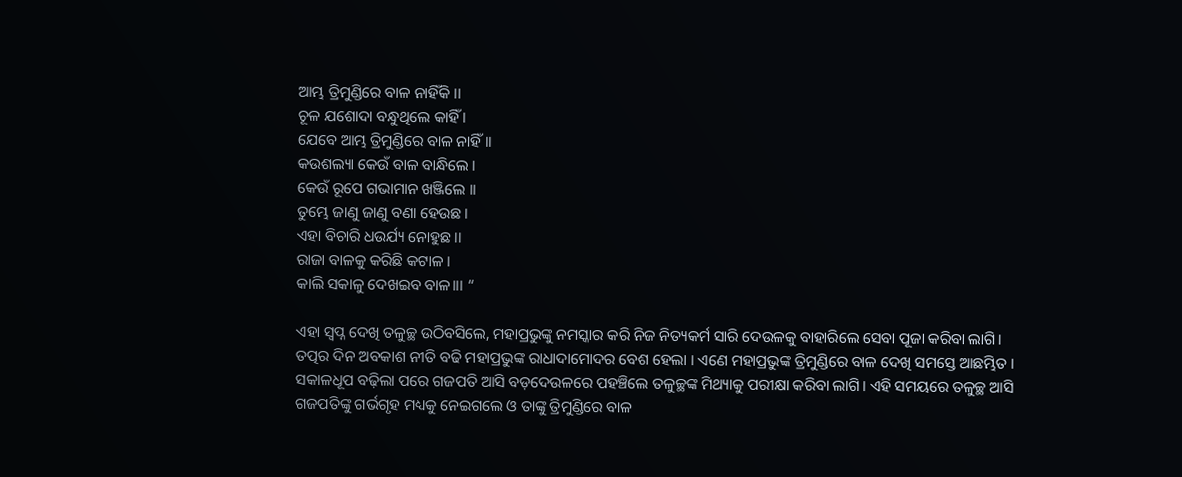ଆମ୍ଭ ତ୍ରିମୁଣ୍ଡିରେ ବାଳ ନାହିଁକି ।।
ଚୂଳ ଯଶୋଦା ବନ୍ଧୁଥିଲେ କାହିଁ ।
ଯେବେ ଆମ୍ଭ ତ୍ରିମୁଣ୍ଡିରେ ବାଳ ନାହିଁ।।
କଉଶଲ୍ୟା କେଉଁ ବାଳ ବାନ୍ଧିଲେ ।
କେଉଁ ରୂପେ ଗଭାମାନ ଖଞ୍ଜିଲେ ।।
ତୁମ୍ଭେ ଜାଣୁ ଜାଣୁ ବଣା ହେଉଛ ।
ଏହା ବିଚାରି ଧଉର୍ଯ୍ୟ ନୋହୁଛ ।।
ରାଜା ବାଳକୁ କରିଛି କଟାଳ ।
କାଲି ସକାଳୁ ଦେଖଇବ ବାଳ।।। “

ଏହା ସ୍ୱପ୍ନ ଦେଖି ତଳୁଚ୍ଛ ଉଠିବସିଲେ, ମହାପ୍ରଭୁଙ୍କୁ ନମସ୍କାର କରି ନିଜ ନିତ୍ୟକର୍ମ ସାରି ଦେଉଳକୁ ବାହାରିଲେ ସେବା ପୂଜା କରିବା ଲାଗି।  ତତ୍ପର ଦିନ ଅବକାଶ ନୀତି ବଢି ମହାପ୍ରଭୁଙ୍କ ରାଧାଦାମୋଦର ବେଶ ହେଲା । ଏଣେ ମହାପ୍ରଭୁଙ୍କ ତ୍ରିମୁଣ୍ଡିରେ ବାଳ ଦେଖି ସମସ୍ତେ ଆଛମ୍ଭିତ । ସକାଳଧୂପ ବଢ଼ିଲା ପରେ ଗଜପତି ଆସି ବଡ଼ଦେଉଳରେ ପହଞ୍ଚିଲେ ତଳୁଚ୍ଛଙ୍କ ମିଥ୍ୟାକୁ ପରୀକ୍ଷା କରିବା ଲାଗି। ଏହି ସମୟରେ ତଳୁଚ୍ଛ ଆସି ଗଜପତିଙ୍କୁ ଗର୍ଭଗୃହ ମଧ୍ୟକୁ ନେଇଗଲେ ଓ ତାଙ୍କୁ ତ୍ରିମୁଣ୍ଡିରେ ବାଳ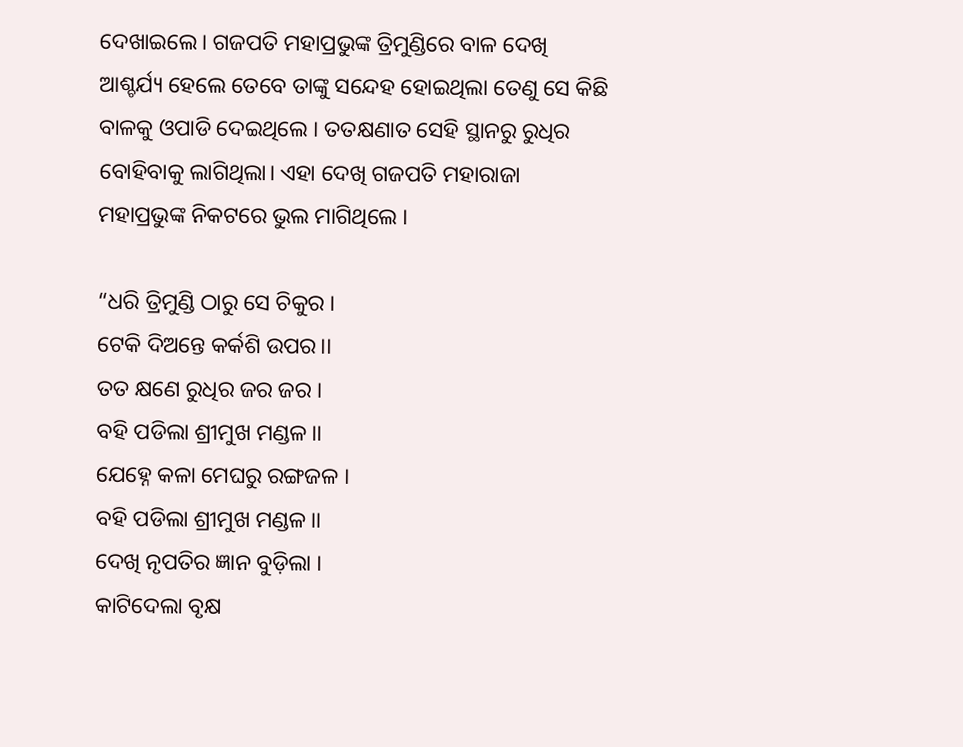ଦେଖାଇଲେ। ଗଜପତି ମହାପ୍ରଭୁଙ୍କ ତ୍ରିମୁଣ୍ଡିରେ ବାଳ ଦେଖି ଆଶ୍ଚର୍ଯ୍ୟ ହେଲେ ତେବେ ତାଙ୍କୁ ସନ୍ଦେହ ହୋଇଥିଲା ତେଣୁ ସେ କିଛି ବାଳକୁ ଓପାଡି ଦେଇଥିଲେ । ତତକ୍ଷଣାତ ସେହି ସ୍ଥାନରୁ ରୁଧିର ବୋହିବାକୁ ଲାଗିଥିଲା। ଏହା ଦେଖି ଗଜପତି ମହାରାଜା ମହାପ୍ରଭୁଙ୍କ ନିକଟରେ ଭୁଲ ମାଗିଥିଲେ ।

“ଧରି ତ୍ରିମୁଣ୍ଡି ଠାରୁ ସେ ଚିକୁର ।
ଟେକି ଦିଅନ୍ତେ କର୍କଶି ଉପର।।
ତତ କ୍ଷଣେ ରୁଧିର ଜର ଜର ।
ବହି ପଡିଲା ଶ୍ରୀମୁଖ ମଣ୍ଡଳ।।
ଯେହ୍ନେ କଳା ମେଘରୁ ରଙ୍ଗଜଳ ।
ବହି ପଡିଲା ଶ୍ରୀମୁଖ ମଣ୍ଡଳ।।
ଦେଖି ନୃପତିର ଜ୍ଞାନ ବୁଡ଼ିଲା ।
କାଟିଦେଲା ବୃକ୍ଷ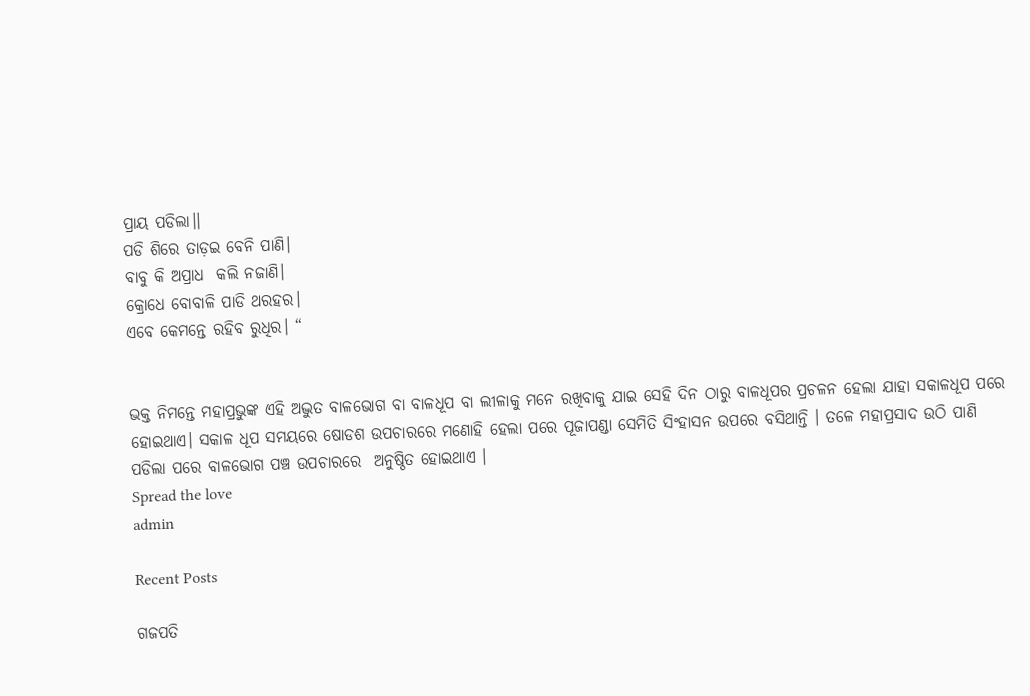ପ୍ରାୟ ପଡିଲା।।
ପଡି ଶିରେ ତାଡ଼ଇ ବେନି ପାଣି।
ବାବୁ କି ଅପ୍ରାଧ  କଲି ନଜାଣି।
କ୍ରୋଧେ ବୋବାଳି ପାଡି ଥରହର।
ଏବେ କେମନ୍ତେ ରହିବ ରୁଧିର। “


ଭକ୍ତ ନିମନ୍ତେ ମହାପ୍ରଭୁଙ୍କ ଏହି ଅଦ୍ଭୁତ ବାଳଭୋଗ ବା ବାଳଧୂପ ବା ଲୀଳାକୁ ମନେ ରଖିବାକୁ ଯାଇ ସେହି ଦିନ ଠାରୁ ବାଳଧୂପର ପ୍ରଚଳନ ହେଲା ଯାହା ସକାଳଧୂପ ପରେ ହୋଇଥାଏ। ସକାଳ ଧୂପ ସମୟରେ ଷୋଡଶ ଉପଚାରରେ ମଣୋହି ହେଲା ପରେ ପୂଜାପଣ୍ଡା ସେମିତି ସିଂହାସନ ଉପରେ ବସିଥାନ୍ତି । ତଳେ ମହାପ୍ରସାଦ ଉଠି ପାଣି ପଡିଲା ପରେ ବାଳଭୋଗ ପଞ୍ଚ ଉପଚାରରେ  ଅନୁଷ୍ଠିତ ହୋଇଥାଏ ।
Spread the love
admin

Recent Posts

ଗଜପତି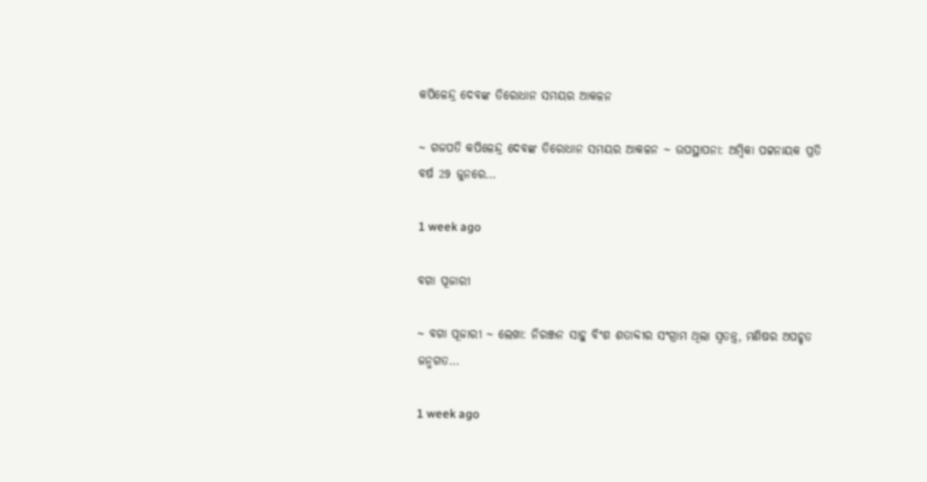କପିଳେନ୍ଦ୍ର ଦେବଙ୍କ ତିରୋଧାନ ସମୟର ଆକଳନ

~ ଗଜପତି କପିଳେନ୍ଦ୍ର ଦେବଙ୍କ ତିରୋଧାନ ସମୟର ଆକଳନ ~ ଉପସ୍ଥାପନା: ଅମ୍ବିକା ପଟ୍ଟନାୟକ ପ୍ରତି ବର୍ଷ 29 ଜୁନରେ…

1 week ago

ବଗା ପୂଜାରୀ

~ ବଗା ପୂଜାରୀ ~ ଲେଖା: ନିରଞ୍ଜନ ସାହୁ ବିଂଶ ଶତାବ୍ଦୀର ସଂଗ୍ରାମ ଥିଲା ସ୍ଵତନ୍ତ୍ର, ମଣିଷର ଅପହୃତ ଜନ୍ମଗତ…

1 week ago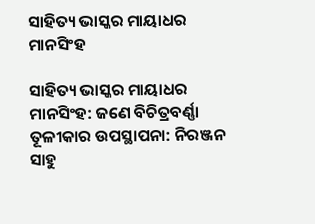ସାହିତ୍ୟ ଭାସ୍କର ମାୟାଧର ମାନସିଂହ

ସାହିତ୍ୟ ଭାସ୍କର ମାୟାଧର ମାନସିଂହ: ଜଣେ ବିଚିତ୍ରବର୍ଣ୍ଣା ତୂଳୀକାର ଉପସ୍ଥାପନା: ନିରଞ୍ଜନ ସାହୁ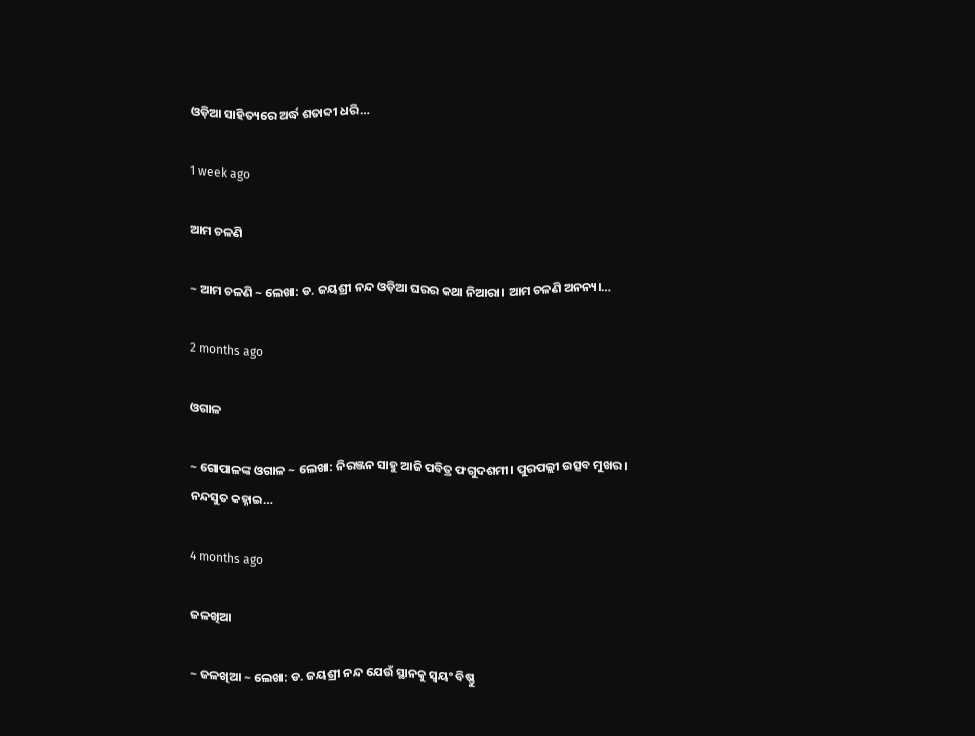ଓଡ଼ିଆ ସାହିତ୍ୟରେ ଅର୍ଦ୍ଧ ଶତାବ୍ଦୀ ଧରି…

1 week ago

ଆମ ଚଳଣି

~ ଆମ ଚଳଣି ~ ଲେଖା: ଡ. ଜୟଶ୍ରୀ ନନ୍ଦ ଓଡ଼ିଆ ଘରର କଥା ନିଆରା। ଆମ ଚଳଣି ଅନନ୍ୟ।…

2 months ago

ଓଗାଳ

~ ଗୋପାଳଙ୍କ ଓଗାଳ ~ ଲେଖା: ନିରଞ୍ଜନ ସାହୁ ଆଜି ପବିତ୍ର ଫଗୁଦଶମୀ। ପୁରପଲ୍ଲୀ ଉତ୍ସବ ମୁଖର। ନନ୍ଦସୁତ କହ୍ନାଇ…

4 months ago

ଜଳଖିଆ

~ ଜଳଖିଆ ~ ଲେଖା: ଡ. ଜୟଶ୍ରୀ ନନ୍ଦ ଯେଉଁ ସ୍ଥାନକୁ ସ୍ବୟଂ ବିଷ୍ଣୁ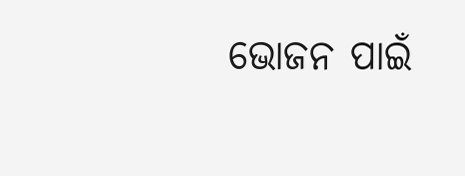ଭୋଜନ ପାଇଁ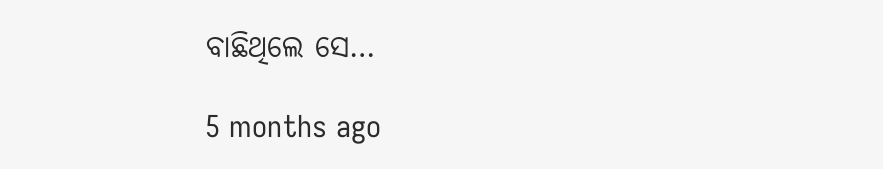ବାଛିଥିଲେ ସେ…

5 months ago